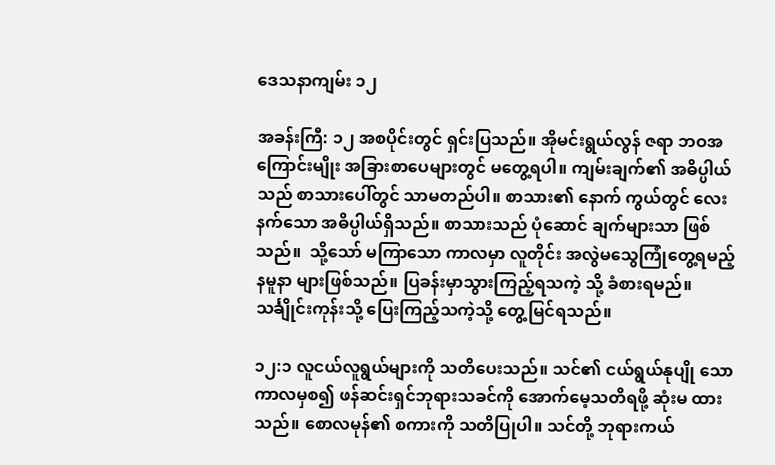ဒေသနာကျမ်း ၁၂

အခန်းကြီ: ၁၂ အစပိုင်းတွင် ရှင်းပြသည်။ အိုမင်းရွယ်လွန် ဇရာ ဘဝအကြောင်းမျိုး အခြားစာပေများတွင် မတွေ့ရပါ။ ကျမ်းချက်၏ အဓိပ္ပါယ်သည် စာသားပေါ်တွင် သာမတည်ပါ။ စာသား၏ နောက် ကွယ်တွင် လေးနက်သော အဓိပ္ပါယ်ရှိသည်။ စာသားသည် ပုံဆောင် ချက်များသာ ဖြစ်သည်။  သို့သော် မကြာသော ကာလမှာ လူတိုင်း အလွဲမသွေကြုံတွေ့ရမည့်နမူနာ များဖြစ်သည်။ ပြခန်းမှာသွားကြည့်ရသကဲ့ သို့ ခံစားရမည်။ သင်္ချိုင်းကုန်းသို့ ပြေးကြည့်သကဲ့သို့ တွေ့မြင်ရသည်။

၁၂:၁ လူငယ်လူရွယ်များကို သတိပေးသည်။ သင်၏ ငယ်ရွယ်နုပျို သော ကာလမှစ၍ ဖန်ဆင်းရှင်ဘုရားသခင်ကို အောက်မေ့သတိရဖို့ ဆုံးမ ထားသည်။ စောလမုန်၏ စကားကို သတိပြုပါ။ သင်တို့ ဘုရားကယ်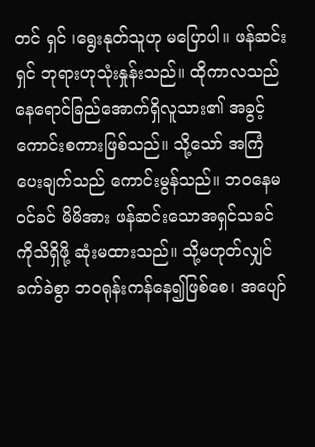တင် ရှင် ၊ရွေးနုတ်သူဟု မပြောပါ။ ဖန်ဆင်းရှင် ဘုရားဟုသုံးနှုန်းသည်။ ထိုကာလသည် နေရောင်ခြည်အောက်ရှိလူသား၏ အခွင့်ကောင်းစကားဖြစ်သည်။ သို့သော် အကြံပေးချက်သည် ကောင်းမွန်သည်။ ဘဝနေမဝင်ခင် မိမိအား ဖန်ဆင်းသောအရှင်သခင်ကိုသိရှိဖို့ ဆုံးမထားသည်။ သို့မဟုတ်လျှင် ခက်ခဲစွာ ဘဝရုန်းကန်နေ၍ဖြစ်စေ၊ အပျော်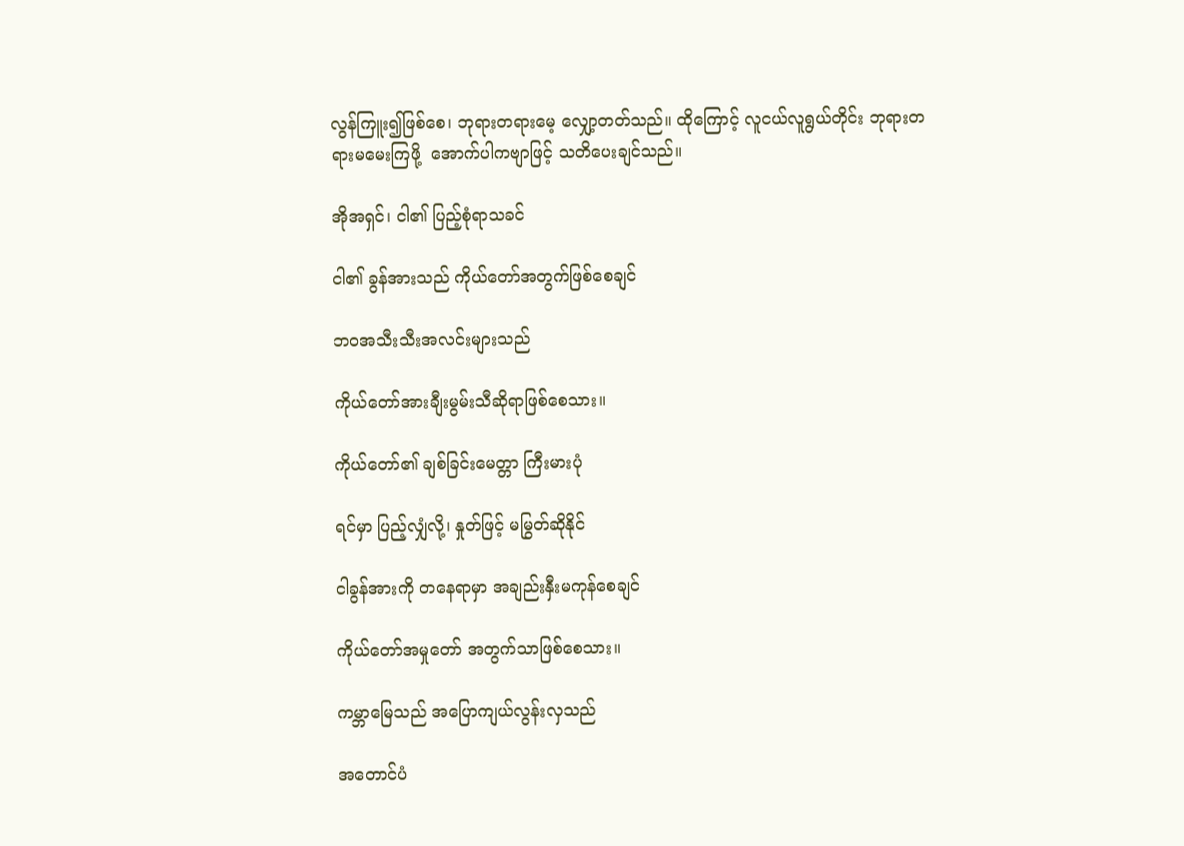လွန်ကြူး၍ဖြစ်စေ၊ ဘုရားတရားမေ့ လျှော့တတ်သည်။ ထိုကြောင့် လူငယ်လူရွယ်တိုင်း ဘုရားတရားမမေးကြဖို့  အောက်ပါကဗျာဖြင့် သတိပေးချင်သည်။

အိုအရှင်၊ ငါ၏ ပြည့်စုံရာသခင်

ငါ၏ ခွန်အားသည် ကိုယ်တော်အတွက်ဖြစ်စေချင်

ဘဝအသီးသီးအလင်းများသည်

ကိုယ်တော်အားချီးမွမ်းသီဆိုရာဖြစ်စေသား။

ကိုယ်တော်၏ ချစ်ခြင်းမေတ္တာ ကြီးမားပုံ

ရင်မှာ ပြည့်လျှံလို့၊ နှုတ်ဖြင့် မမြွတ်ဆိုနိုင်

ငါခွန်အားကို တနေရာမှာ အချည်းနှီးမကုန်စေချင်

ကိုယ်တော်အမှုတော် အတွက်သာဖြစ်စေသား။

ကမ္ဘာမြေသည် အပြောကျယ်လွန်းလှသည်

အတောင်ပံ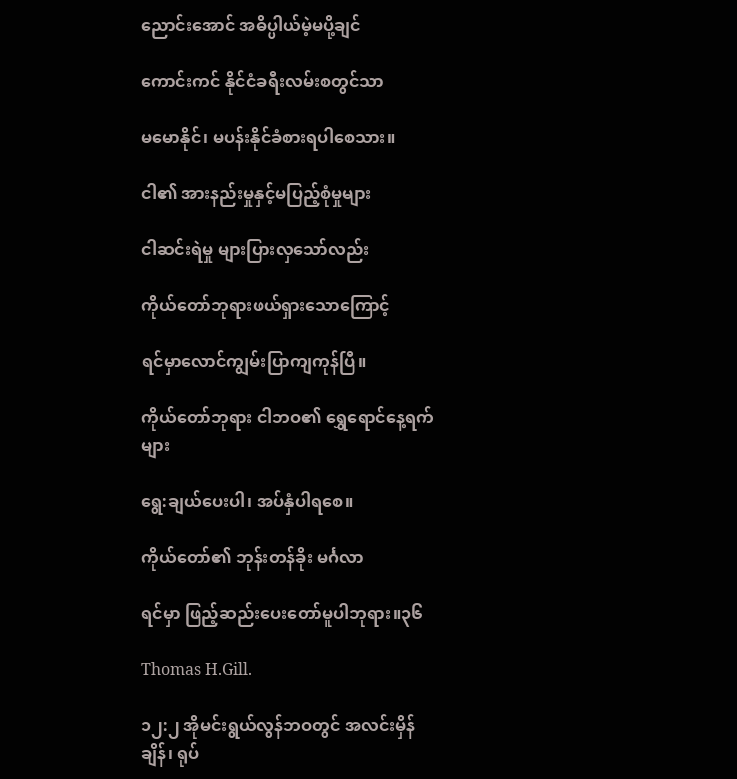ညောင်းအောင် အဓိပ္ပါယ်မဲ့မပို့ချင်

ကောင်းကင် နိုင်ငံခရီးလမ်းစတွင်သာ

မမောနိုင်၊ မပန်းနိုင်ခံစားရပါစေသား။

ငါ၏ အားနည်းမှုနှင့်မပြည့်စုံမှုများ

ငါဆင်းရဲမှု များပြားလှသော်လည်း

ကိုယ်တော်ဘုရားဖယ်ရှားသောကြောင့်

ရင်မှာလောင်ကျွမ်းပြာကျကုန်ပြီ။

ကိုယ်တော်ဘုရား ငါဘဝ၏ ရွှေရောင်နေ့ရက်များ

ရွေ:ချယ်ပေးပါ၊ အပ်နှံပါရစေ။

ကိုယ်တော်၏ ဘုန်းတန်ခိုး မင်္ဂလာ

ရင်မှာ ဖြည့်ဆည်းပေးတော်မူပါဘုရား။၃၆

Thomas H.Gill.

၁၂:၂ အိုမင်းရွယ်လွန်ဘဝတွင် အလင်းမှိန်ချိန်၊ ရုပ်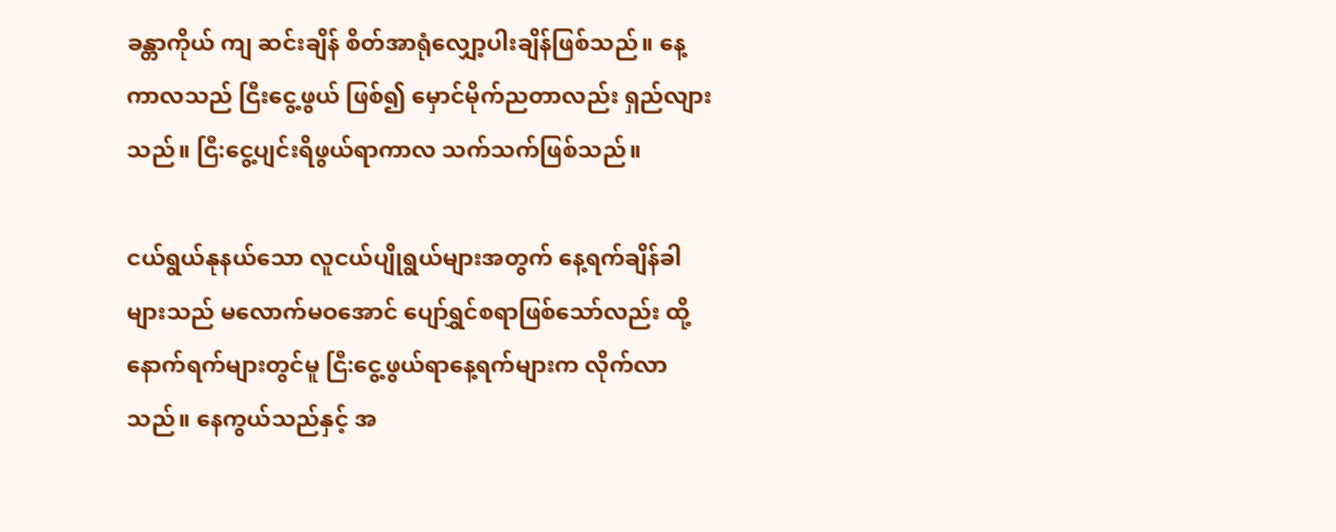ခန္တာကိုယ် ကျ ဆင်းချိန် စိတ်အာရုံလျှော့ပါးချိန်ဖြစ်သည်။ နေ့ကာလသည် ငြီးငွေ့ဖွယ် ဖြစ်၍ မှောင်မိုက်ညတာလည်း ရှည်လျားသည်။ ငြီ:ငွေ့ပျင်းရိဖွယ်ရာကာလ သက်သက်ဖြစ်သည်။

ငယ်ရွယ်နုနယ်သော လူငယ်ပျိုရွယ်များအတွက် နေ့ရက်ချိန်ခါများသည် မလောက်မဝအောင် ပျော်ရွှင်စရာဖြစ်သော်လည်း ထို့နောက်ရက်များတွင်မူ ငြီ:ငွေ့ဖွယ်ရာနေ့ရက်များက လိုက်လာသည်။ နေကွယ်သည်နှင့် အ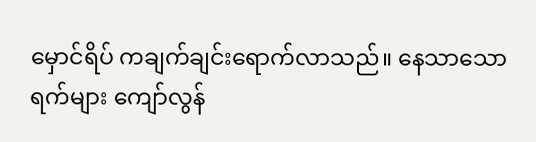မှောင်ရိပ် ကချက်ချင်းရောက်လာသည်။ နေသာသောရက်များ ကျော်လွန်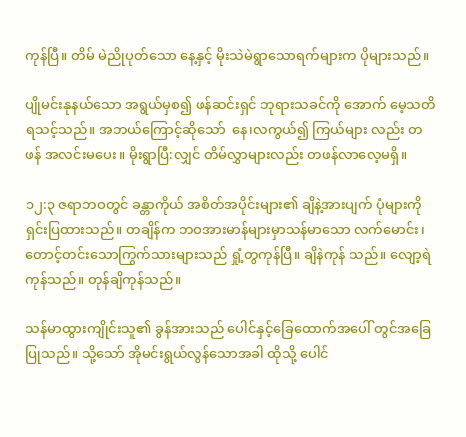ကုန်ပြီ။ တိမ် မဲညိုပုတ်သော နေ့နှင့် မိုးသဲမဲရွာသောရက်များက ပိုများသည်။

ပျိုမင်းနုနယ်သော အရွယ်မှစ၍ ဖန်ဆင်းရှင် ဘုရားသခင်ကို အောက် မေ့သတိရသင့်သည်။ အဘယ်ကြောင့်ဆိုသော်  နေ၊လကွယ်၍ ကြယ်များ လည်း တဖန် အလင်းမပေး။ မိုးရွာပြီ:လျှင် တိမ်လွှာများလည်း တဖန်လာလေ့မရှိ။

၁၂:၃ ဇရာဘဝတွင် ခန္တာကိုယ် အစိတ်အပိုင်းများ၏ ချိနဲ့အားပျက် ပုံများကိုရှင်းပြထားသည်။ တချိန်က ဘဝအားမာန်များမှာသန်မာသော လက်မောင်း၊တောင့်တင်းသောကြွက်သားများသည် ရှုံ့တွကုန်ပြီ။ ချိနဲကုန် သည်။ လျော့ရဲကုန်သည်။ တုန်ချိကုန်သည်။

သန်မာထွားကျိုင်းသူ၏ ခွန်အားသည် ပေါင်နှင့်ခြေထောက်အပေါ် တွင်အခြေပြုသည်။ သို့သော် အိုမင်းရွယ်လွန်သောအခါ ထိုသို့ ပေါင်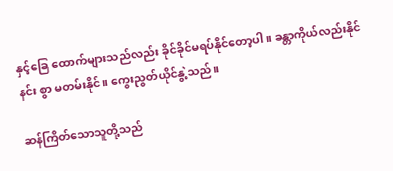နှင့်ခြေ ထောက်များသည်လည်း ခိုင်ခိုင်မရပ်နိုင်တော့ပါ။ ခန္တာကိုယ်လည်းနိုင်နင်း စွာ မတမ်းနိုင်။ ကွေးညွတ်ယိုင်နွဲ့သည်။

ဆန်ကြိတ်သောသူတို့သည်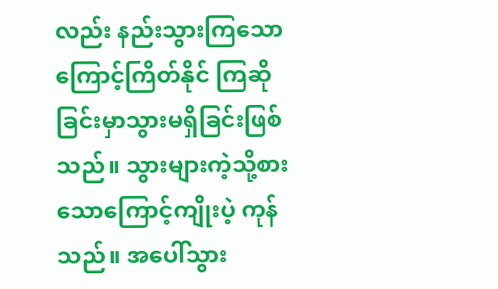လည်း နည်းသွားကြသောကြောင့်ကြိတ်နိုင် ကြဆိုခြင်းမှာသွားမရှိခြင်းဖြစ်သည်။ သွားများကဲ့သို့စားသောကြောင့်ကျိုးပဲ့ ကုန်သည်။ အပေါ်သွား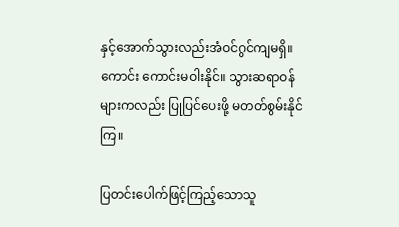နှင့်အောက်သွားလည်းအံဝင်ဂွင်ကျမရှိ။ ကောင်း ကောင်းမဝါးနိုင်။ သွားဆရာဝန်များကလည်း ပြုပြင်ပေးဖို့ မတတ်စွမ်းနိုင်ကြ။

ပြတင်းပေါက်ဖြင့်ကြည့်သောသူ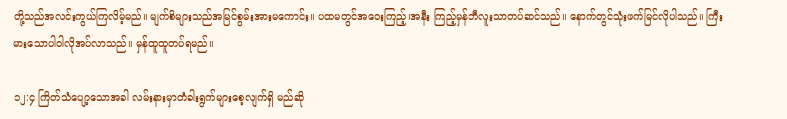တို့သည်အလင်းကွယ်ကြလိမ့်မည်။ မျက်စိများသည်အမြင်စွမ်းအားမကောင်း။ ပထမတွင်အဝေးကြည့်၊အနီး ကြည့်မှန်ဘီလူးသာတပ်ဆင်သည်။ နောက်တွင်သုံးဖက်မြင်လိုပါသည်။ ကြီးမားသောပါဝါလိုအပ်လာသည်။ မှန်ထူထူတပ်ရမည်။

၁၂:၄ ကြိတ်သံပျော့သောအခါ လမ်းနားမှာတံခါးရွက်များစေ့လျက်ရှိ မည်ဆို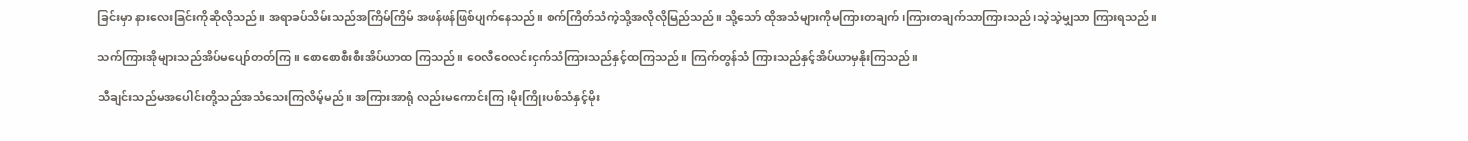ခြင်းမှာ နားလေးခြင်းကိုဆိုလိုသည်။ အရာခပ်သိမ်းသည်အကြိမ်ကြိမ် အဖန်ဖန်ဖြစ်ပျက်နေသည်။ စက်ကြိတ်သံကဲ့သို့အလိုလိုမြည်သည်။ သို့သော် ထိုအသံများကိုမကြားတချက်၊ကြားတချက်သာကြားသည်၊သဲ့သဲ့မျှသာ ကြားရသည်။

သက်ကြားအိုများသည်အိပ်မပျော်တတ်ကြ။ စောစောစီးစီးအိပ်ယာထ ကြသည်။ ဝေလီဝေလင်းငှက်သံကြားသည်နှင့်ထကြသည်။ ကြက်တွန်သံ ကြားသည်နှင့်အိပ်ယာမှနိုးကြသည်။

သီချင်းသည်မအပေါင်းတို့သည်အသံသေးကြလိမ့်မည်။ အကြားအာရုံ လည်းမကောင်းကြ၊မိုးကြိုးပစ်သံနှင့်မိုး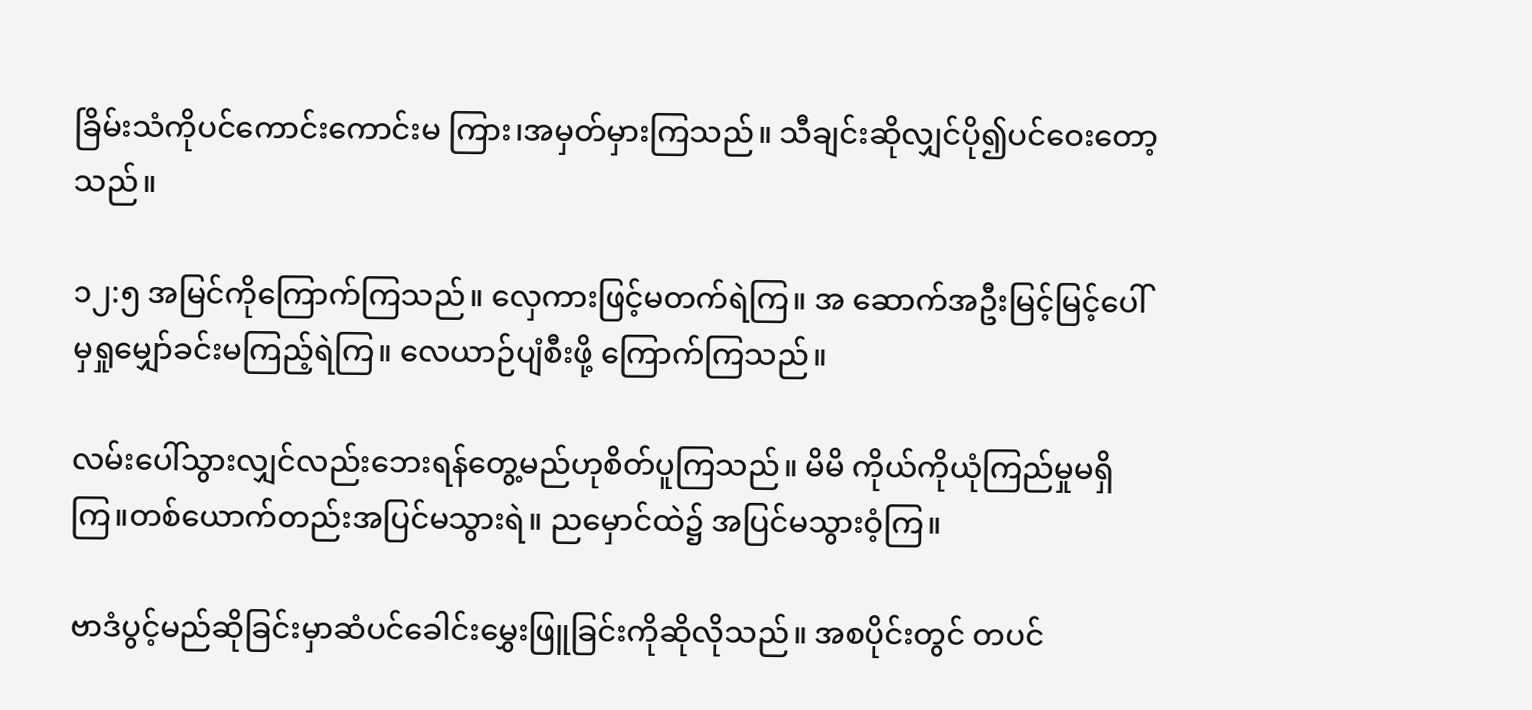ခြိမ်းသံကိုပင်ကောင်းကောင်းမ ကြား၊အမှတ်မှားကြသည်။ သီချင်းဆိုလျှင်ပို၍ပင်ဝေးတော့သည်။

၁၂:၅ အမြင်ကိုကြောက်ကြသည်။ လှေကားဖြင့်မတက်ရဲကြ။ အ ဆောက်အဦးမြင့်မြင့်ပေါ်မှရှုမျှော်ခင်းမကြည့်ရဲကြ။ လေယာဉ်ပျံစီးဖို့ ကြောက်ကြသည်။

လမ်းပေါ်သွားလျှင်လည်းဘေးရန်တွေ့မည်ဟုစိတ်ပူကြသည်။ မိမိ ကိုယ်ကိုယုံကြည်မှုမရှိကြ။တစ်ယောက်တည်းအပြင်မသွားရဲ။ ညမှောင်ထဲ၌ အပြင်မသွားဝံ့ကြ။

ဗာဒံပွင့်မည်ဆိုခြင်းမှာဆံပင်ခေါင်းမွှေးဖြူခြင်းကိုဆိုလိုသည်။ အစပိုင်းတွင် တပင်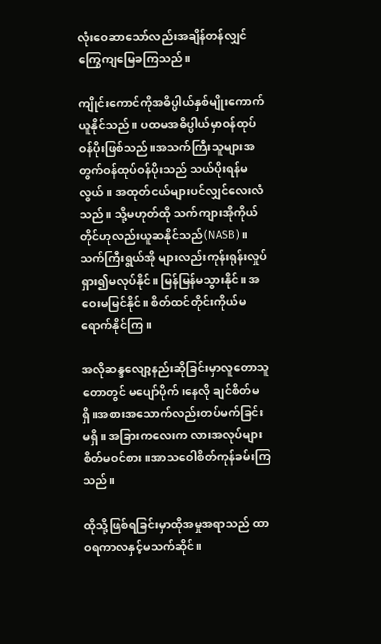လုံးဝေဆာသော်လည်းအချိန်တန်လျှင်ကြွေကျမြေခကြသည်။

ကျိုင်းကောင်ကိုအဓိပ္ပါယ်နှစ်မျိုးကောက်ယူနိုင်သည်။ ပထမအဓိပ္ပါယ်မှာဝန်ထုပ်ဝန်ပိုးဖြစ်သည်။အသက်ကြီးသူများအတွက်ဝန်ထုပ်ဝန်ပိုးသည် သယ်ပိုးရန်မလွယ်။ အထုတ်ငယ်များပင်လျှင်လေးလံသည်။ သို့မဟုတ်ထို သက်ကျားအိုကိုယ်တိုင်ဟုလည်းယူဆနိုင်သည်(NASB)။ သက်ကြီးရွယ်အို များလည်းကုန်းရုန်းလှုပ်ရှား၍မလုပ်နိုင်။ မြန်မြန်မသွားနိုင်။ အဝေးမမြင်နိုင်။ စိတ်ထင်တိုင်းကိုယ်မရောက်နိုင်ကြ။

အလိုဆန္ဒလျော့နည်းဆိုခြင်းမှာလူတောသူတောတွင် မပျော်ပိုက်၊နေလို ချင်စိတ်မရှိ။အစားအသောက်လည်းတပ်မက်ခြင်းမရှိ။ အခြားကလေးက လားအလုပ်များစိတ်မဝင်စား။အာသဝေါစိတ်ကုန်ခမ်းကြသည်။

ထိုသို့ဖြစ်ရခြင်းမှာထိုအမှုအရာသည် ထာဝရကာလနှင့်မသက်ဆိုင်။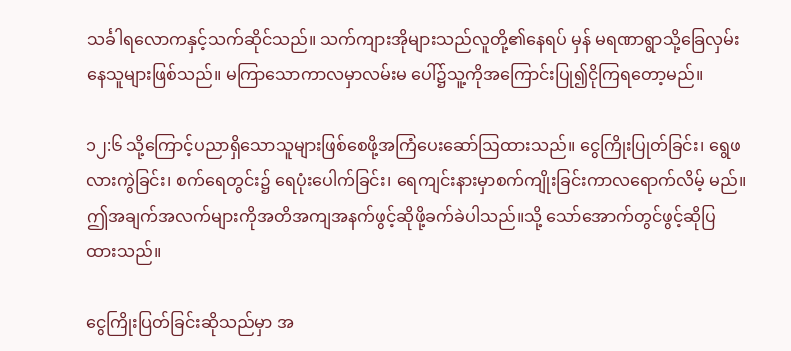သင်္ခါရလောကနှင့်သက်ဆိုင်သည်။ သက်ကျားအိုများသည်လူတို့၏နေရပ် မှန် မရဏာရွာသို့ခြေလှမ်းနေသူများဖြစ်သည်။ မကြာသောကာလမှာလမ်းမ ပေါ်၌သူ့ကိုအကြောင်းပြု၍ငိုကြရတော့မည်။

၁၂:၆ သို့ကြောင့်ပညာရှိသောသူများဖြစ်စေဖို့အကြံပေးဆော်ဩထားသည်။ ငွေကြိုးပြုတ်ခြင်း၊ ရွေဖလားကွဲခြင်း၊ စက်ရေတွင်း၌ ရေပုံးပေါက်ခြင်း၊ ရေကျင်းနားမှာစက်ကျိုးခြင်းကာလရောက်လိမ့် မည်။ ဤအချက်အလက်များကိုအတိအကျအနက်ဖွင့်ဆိုဖို့ခက်ခဲပါသည်။သို့ သော်အောက်တွင်ဖွင့်ဆိုပြထားသည်။

ငွေကြိုးပြတ်ခြင်းဆိုသည်မှာ အ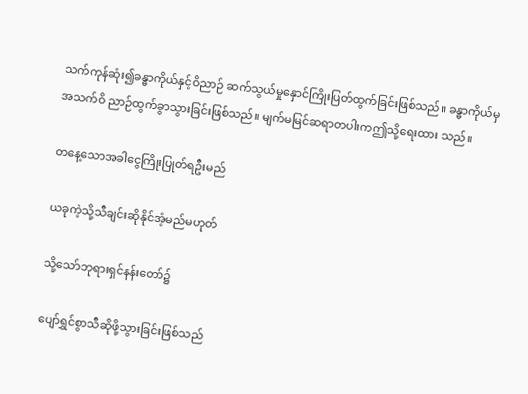သက်ကုန်ဆုံး၍ခန္ဓာကိုယ်နှင့်ဝိညာဉ် ဆက်သွယ်မှုနှောင်ကြိုးပြတ်ထွက်ခြင်းဖြစ်သည်။ ခန္ဓာကိုယ်မှအသက်ဝိ ညာဉ်ထွက်ခွာသွားခြင်းဖြစ်သည်။ မျက်မမြင်ဆရာတပါးကဤသို့ရေးထား သည်။

တနေ့သောအခါငွေကြိုးပြုတ်ရဦးမည်

ယခုကဲ့သို့သီချင်းဆိုနိုင်အံ့မည်မဟုတ်

သို့သော်ဘုရားရှင်နန်းတော်၌

ပျော်ရွှင်စွာသီဆိုဖို့သွားခြင်းဖြစ်သည်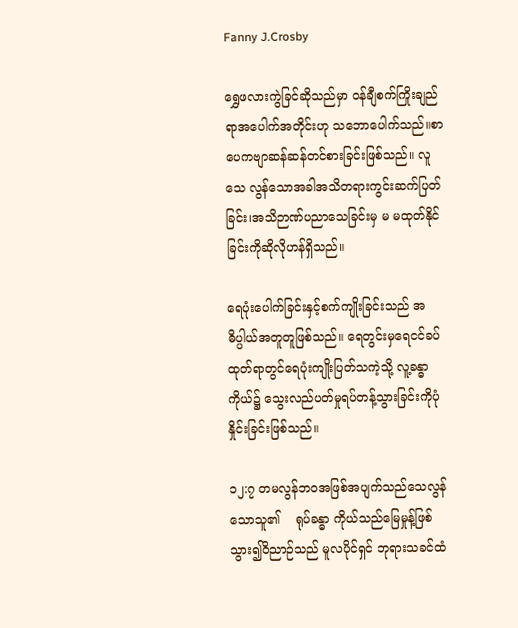Fanny J.Crosby

ရွှေဖလားကွဲခြင်ဆိုသည်မှာ ဝန်ချီစက်ကြိုးချည်ရာအပေါက်အတိုင်းဟု သဘောပေါက်သည်။စာပေကဗျာဆန်ဆန်တင်စားခြင်းဖြစ်သည်။ လူသေ လွန်သောအခါအသိတရားကွင်းဆက်ပြတ်ခြင်း၊အသိဉာဏ်ပညာသေခြင်းမှ မ မထုတ်နိုင်ခြင်းကိုဆိုလိုဟန်ရှိသည်။

ရေပုံးပေါက်ခြင်းနှင့်စက်ကျိုးခြင်းသည် အဓိပ္ပါယ်အတူတူဖြစ်သည်။ ရေတွင်းမှရေငင်ခပ်ထုတ်ရာတွင်ရေပုံးကျိုးပြတ်သကဲ့သို့ လူ့ခန္ဓာကိုယ်၌ သွေးလည်ပတ်မှုရပ်တန့်သွားခြင်းကိုပုံနှိုင်းခြင်းဖြစ်သည်။

၁၂:၇ တမလွန်ဘဝအဖြစ်အပျက်သည်သေလွန်သောသူ၏    ရုပ်ခန္ဓာ ကိုယ်သည်မြေမှုန့်ဖြစ် သွား၍ဝိညာဉ်သည် မူလပိုင်ရှင် ဘုရားသခင်ထံ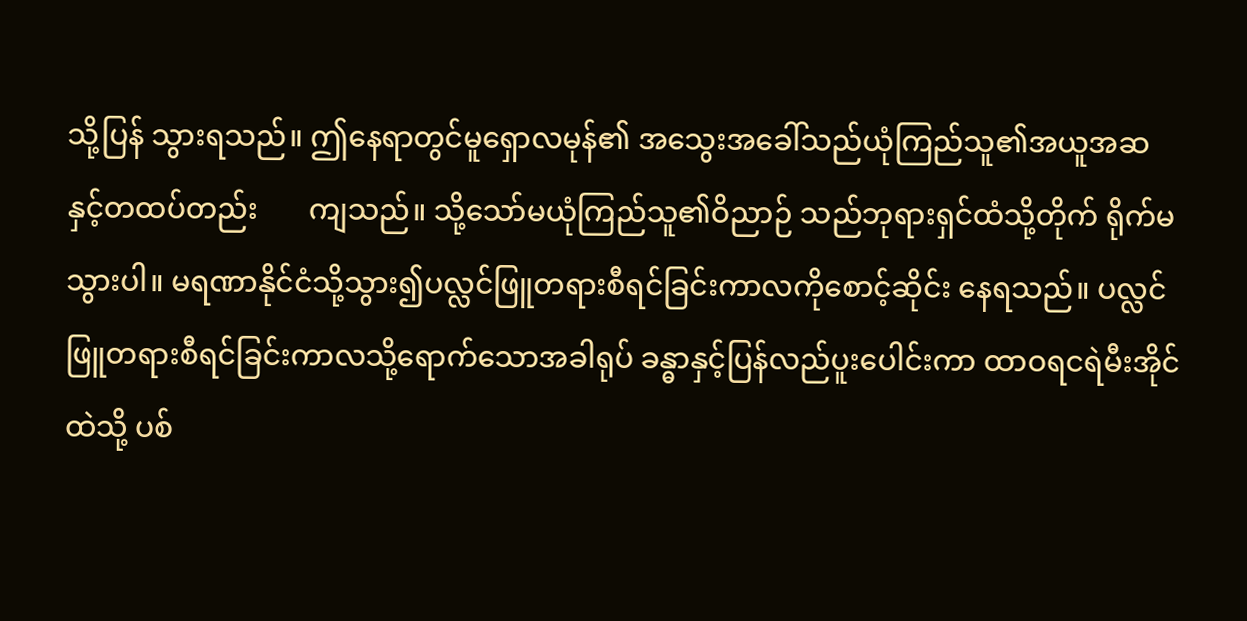သို့ပြန် သွားရသည်။ ဤနေရာတွင်မူရှောလမုန်၏ အသွေးအခေါ်သည်ယုံကြည်သူ၏အယူအဆနှင့်တထပ်တည်း       ကျသည်။ သို့သော်မယုံကြည်သူ၏ဝိညာဉ် သည်ဘုရားရှင်ထံသို့တိုက် ရိုက်မသွားပါ။ မရဏာနိုင်ငံသို့သွား၍ပလ္လင်ဖြူတရားစီရင်ခြင်းကာလကိုစောင့်ဆိုင်း နေရသည်။ ပလ္လင်ဖြူတရားစီရင်ခြင်းကာလသို့ရောက်သောအခါရုပ် ခန္ဓာနှင့်ပြန်လည်ပူးပေါင်းကာ ထာဝရငရဲမီးအိုင်ထဲသို့ ပစ်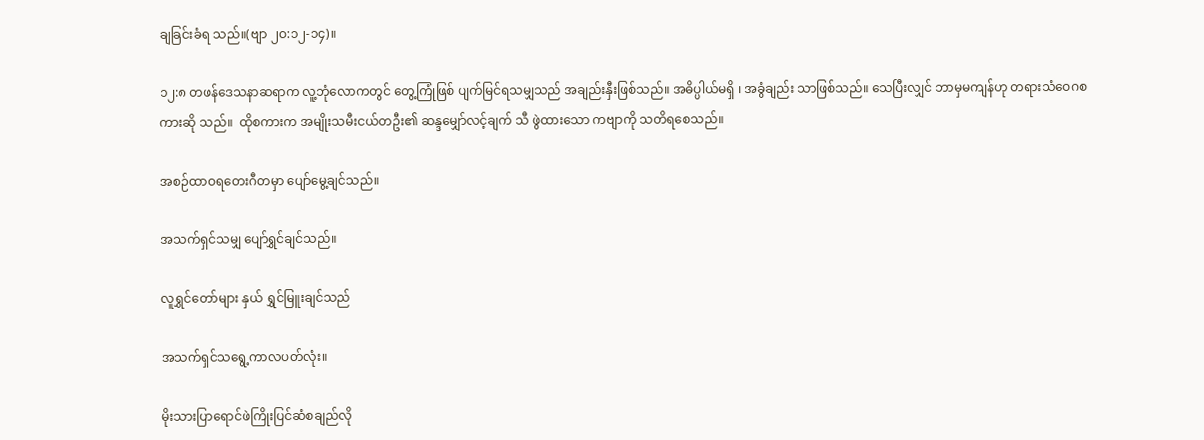ချခြင်းခံရ သည်။(ဗျာ ၂ဝ:၁၂-၁၄)။

၁၂:၈ တဖန်ဒေသနာဆရာက လူ့ဘုံလောကတွင် တွေ့ကြုံဖြစ် ပျက်မြင်ရသမျှသည် အချည်းနှီးဖြစ်သည်။ အဓိပ္ပါယ်မရှိ ၊ အခွံချည်း သာဖြစ်သည်။ သေပြီးလျှင် ဘာမှမကျန်ဟု တရားသံဝေဂစကားဆို သည်။  ထိုစကားက အမျိုးသမီးငယ်တဦး၏ ဆန္ဒမျှော်လင့်ချက် သီ ဖွဲထားသော ကဗျာကို သတိရစေသည်။

အစဉ်ထာဝရတေးဂီတမှာ ပျော်မွေ့ချင်သည်။

အသက်ရှင်သမျှ ပျော်ရွှင်ချင်သည်။

လူရွှင်တော်များ နှယ် ရွှင်မြူးချင်သည်

အသက်ရှင်သရွေ့ကာလပတ်လုံး။

မိုးသားပြာရောင်ဖဲကြိုးပြင်ဆံစချည်လို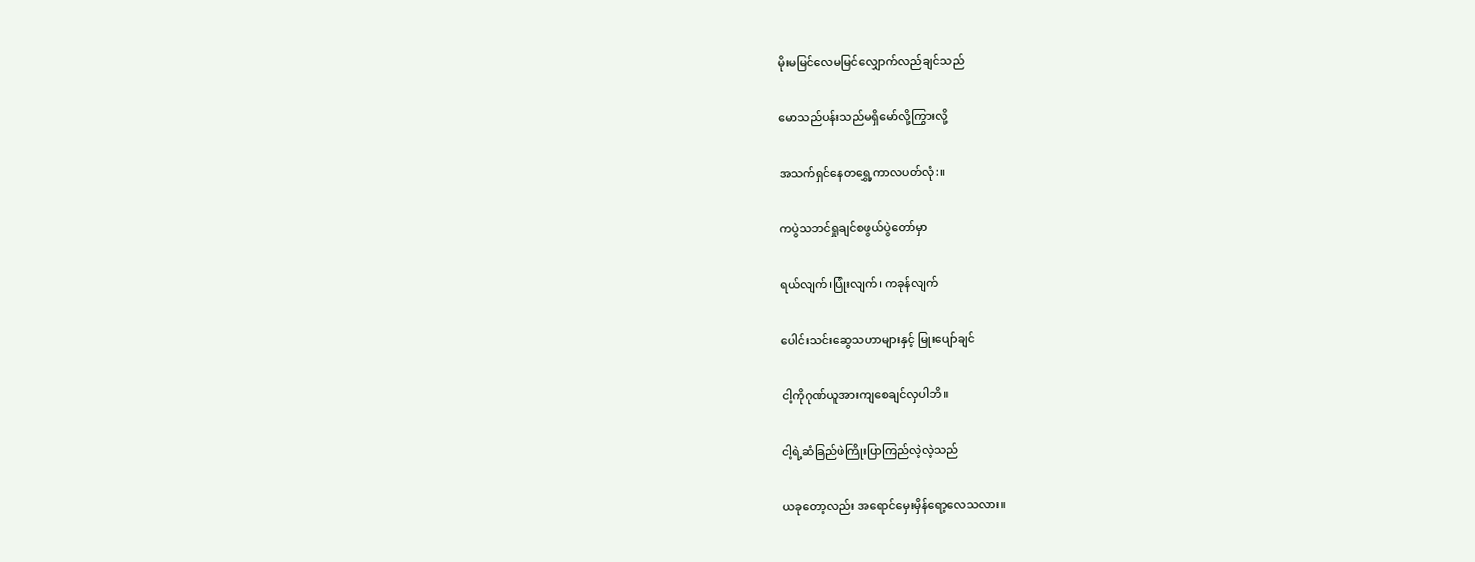မိုးမမြင်လေမမြင်လျှောက်လည်ချင်သည်

မောသည်ပန်းသည်မရှိမော်လို့ကြွားလို့

အသက်ရှင်နေတရွှေ့ကာလပတ်လုံ:။

ကပွဲသဘင်ရှုချင်စဖွယ်ပွဲတော်မှာ

ရယ်လျက်၊ပြုံးလျက်၊ ကခုန်လျက်

ပေါင်းသင်းဆွေသဟာများနှင့် မြုးပျော်ချင်

ငါ့ကိုဂုဏ်ယူအားကျစေချင်လှပါဘိ။

ငါ့ရဲ့ဆံခြည်ဖဲကြိုးပြာကြည်လဲ့လဲ့သည်

ယခုတော့လည်း အရောင်မှေးမှိန်ရော့လေသလား။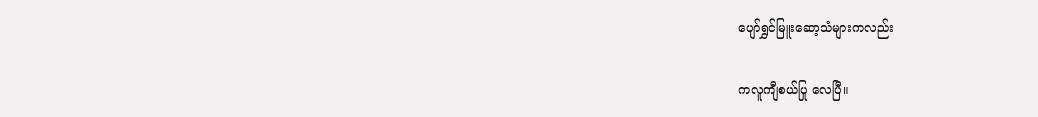ပျော်ရွှင်မြူးဆော့သံများကလည်း

ကလူကျီစယ်ပြု လေပြီ။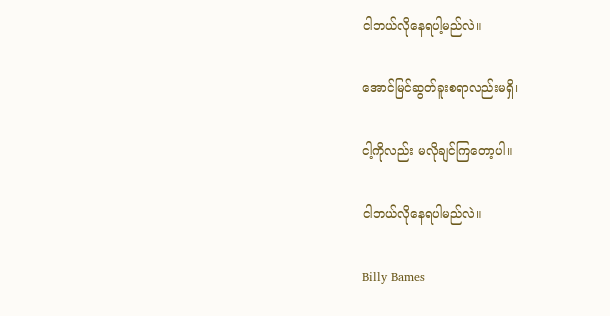ငါဘယ်လိုနေရပါ့မည်လဲ။

အောင်မြင်ဆွတ်ခူးစရာလည်းမရှိ၊

ငါ့ကိုလည်း မလိုချင်ကြတော့ပါ။

ငါဘယ်လိုနေရပါမည်လဲ။

Billy Bames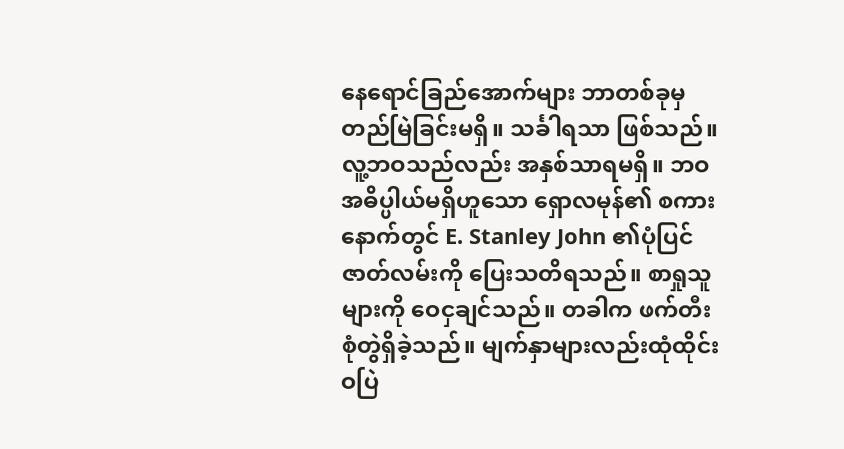နေရောင်ခြည်အောက်များ ဘာတစ်ခုမှတည်မြဲခြင်းမရှိ။ သင်္ခါရသာ ဖြစ်သည်။ လူ့ဘဝသည်လည်း အနှစ်သာရမရှိ။ ဘဝအဓိပ္ပါယ်မရှိဟူသော ရှောလမုန်၏ စကားနောက်တွင် E. Stanley John ၏ပုံပြင်ဇာတ်လမ်းကို ပြေးသတိရသည်။ စာရှုသူများကို ဝေငှချင်သည်။ တခါက ဖက်တီးစုံတွဲရှိခဲ့သည်။ မျက်နှာများလည်းထုံထိုင်းဝပြဲ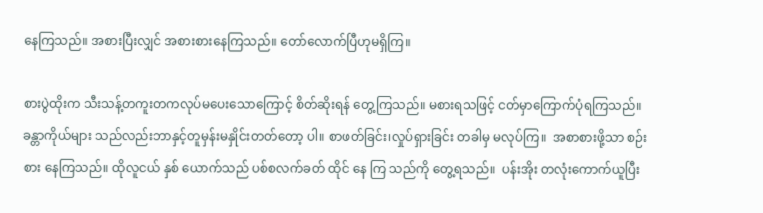နေကြသည်။ အစားပြီးလျှင် အစားစားနေကြသည်။ တော်လောက်ပြီဟုမရှိကြ။

စားပွဲထိုးက သီးသန့်တကူးတကလုပ်မပေးသောကြောင့် စိတ်ဆိုးရန် တွေ့ကြသည်။ မစားရသဖြင့် ငတ်မှာကြောက်ပုံရကြသည်။ ခန္တာကိုယ်များ သည်လည်းဘာနှင့်တူမှန်းမနှိုင်းတတ်တော့ ပါ။ စာဖတ်ခြင်း၊လှုပ်ရှားခြင်း တခါမှ မလုပ်ကြ။  အစာစားဖို့သာ စဉ်းစား နေကြသည်။ ထိုလူငယ် နှစ် ယောက်သည် ပစ်စလက်ခတ် ထိုင် နေ ကြ သည်ကို တွေ့ရသည်။  ပန်းအိုး တလုံးကောက်ယူပြီး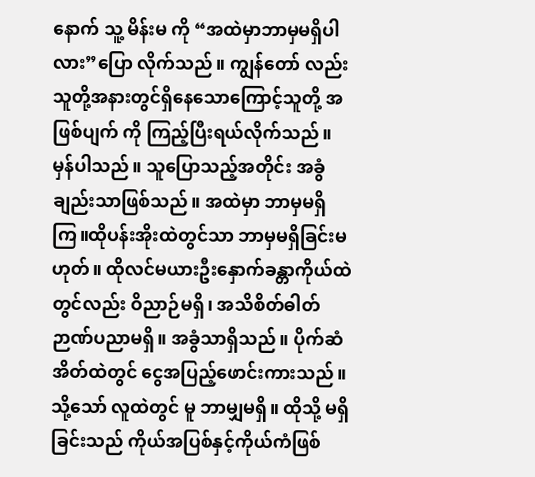နောက် သူ့ မိန်းမ ကို “အထဲမှာဘာမှမရှိပါလား”ပြော လိုက်သည်။ ကျွန်တော် လည်း  သူတို့အနားတွင်ရှိနေသောကြောင့်သူတို့ အဖြစ်ပျက် ကို ကြည့်ပြီးရယ်လိုက်သည်။ မှန်ပါသည်။ သူပြောသည့်အတိုင်း အခွံ ချည်းသာဖြစ်သည်။ အထဲမှာ ဘာမှမရှိကြ။ထိုပန်းအိုးထဲတွင်သာ ဘာမှမရှိခြင်းမဟုတ်။ ထိုလင်မယားဦးနှောက်ခန္တာကိုယ်ထဲတွင်လည်း ဝိညာဉ်မရှိ၊ အသိစိတ်ဓါတ်ဉာဏ်ပညာမရှိ။ အခွံသာရှိသည်။ ပိုက်ဆံအိတ်ထဲတွင် ငွေအပြည့်ဖောင်းကားသည်။ သို့သော် လူထဲတွင် မူ ဘာမျှမရှိ။ ထိုသို့ မရှိခြင်းသည် ကိုယ်အပြစ်နှင့်ကိုယ်ကံဖြစ်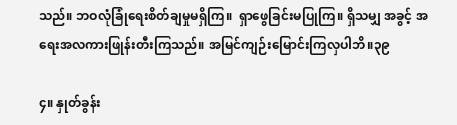သည်။ ဘဝလုံခြုံရေးစိတ်ချမှုမရှိကြ။  ရှာဖွေခြင်းမပြုကြ။ ရှိသမျှ အခွင့် အရေးအလကားဖြုန်းတီးကြသည်။ အမြင်ကျဉ်းမြောင်းကြလှပါဘိ။၃၉

၄။ နှုတ်ခွန်း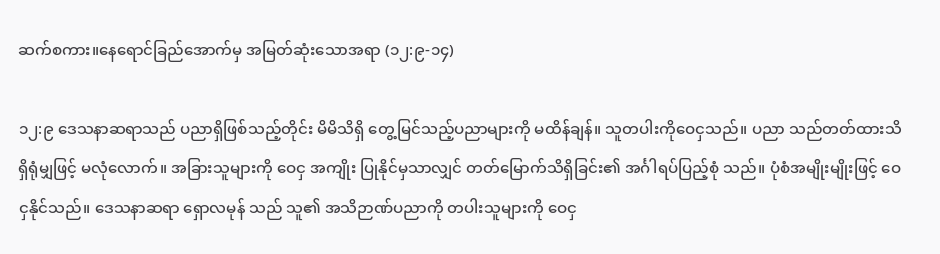ဆက်စကား။နေရောင်ခြည်အောက်မှ အမြတ်ဆုံးသောအရာ (၁၂:၉-၁၄)

၁၂:၉ ဒေသနာဆရာသည် ပညာရှိဖြစ်သည့်တိုင်း မိမိသိရှိ တွေ့မြင်သည့်ပညာများကို မထိန်ချန်။ သူတပါးကိုဝေငှသည်။ ပညာ သည်တတ်ထားသိရှိရုံမျှဖြင့် မလုံလောက်။ အခြားသူများကို ဝေငှ အကျိုး ပြုနိုင်မှသာလျှင် တတ်မြောက်သိရှိခြင်း၏ အင်္ဂါရပ်ပြည့်စုံ သည်။ ပုံစံအမျိုးမျိုးဖြင့် ဝေငှနိုင်သည်။ ဒေသနာဆရာ ရှောလမုန် သည် သူ၏ အသိဉာဏ်ပညာကို တပါးသူများကို ဝေငှ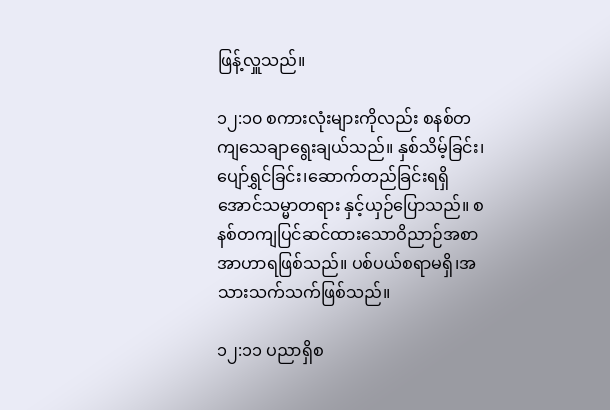ဖြန့်လှူသည်။

၁၂:၁၀ စကားလုံးများကိုလည်း စနစ်တကျသေချာရွေးချယ်သည်။ နှစ်သိမ့်ခြင်း၊ပျော်ရွှင်ခြင်း၊ဆောက်တည်ခြင်းရရှိအောင်သမ္မာတရား နှင့်ယှဉ်ပြောသည်။ စနစ်တကျပြင်ဆင်ထားသောဝိညာဉ်အစာအာဟာရဖြစ်သည်။ ပစ်ပယ်စရာမရှိ၊အသားသက်သက်ဖြစ်သည်။

၁၂:၁၁ ပညာရှိစ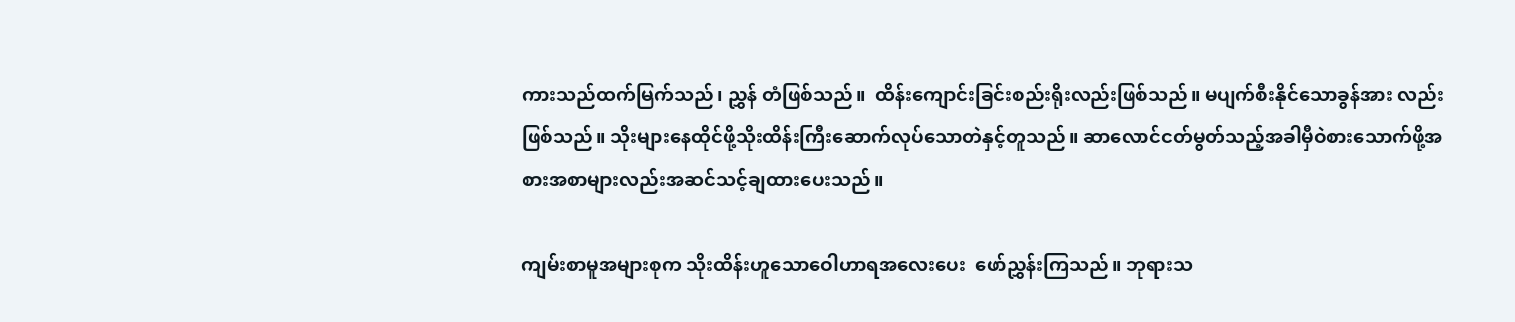ကားသည်ထက်မြက်သည်၊ ညွှန် တံဖြစ်သည်။  ထိန်းကျောင်းခြင်းစည်းရိုးလည်းဖြစ်သည်။ မပျက်စီးနိုင်သောခွန်အား လည်းဖြစ်သည်။ သိုးများနေထိုင်ဖို့သိုးထိန်းကြီးဆောက်လုပ်သောတဲနှင့်တူသည်။ ဆာလောင်ငတ်မွတ်သည့်အခါမှီဝဲစားသောက်ဖို့အ စားအစာများလည်းအဆင်သင့်ချထားပေးသည်။

ကျမ်းစာမူအများစုက သိုးထိန်းဟူသောဝေါဟာရအလေးပေး  ဖော်ညွှန်းကြသည်။ ဘုရားသ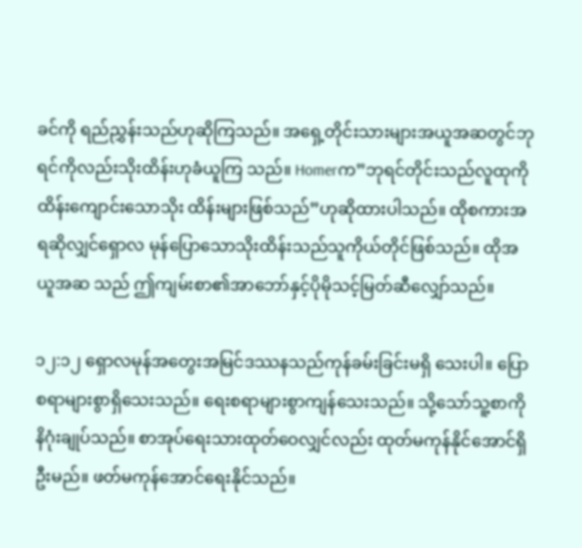ခင်ကို ရည်ညွှန်းသည်ဟုဆိုကြသည်။ အရှေ့တိုင်းသားများအယူအဆတွင်ဘုရင်ကိုလည်းသိုးထိန်းဟုခံယူကြ သည်။ Homerက”ဘုရင်တိုင်းသည်လူထုကို ထိန်းကျောင်းသောသိုး ထိန်းများဖြစ်သည်”ဟုဆိုထားပါသည်။ ထိုစကားအရဆိုလျှင်ရှောလ မုန်ပြောသောသိုးထိန်းသည်သူကိုယ်တိုင်ဖြစ်သည်။ ထိုအယူအဆ သည် ဤကျမ်းစာ၏အာဘော်နှင့်ပိုမိုသင့်မြတ်ဆီလျှော်သည်။

၁၂:၁၂ ရှောလမုန်အတွေးအမြင်ဒဿနသည်ကုန်ခမ်းခြင်းမရှိ သေးပါ။ ပြောစရာများစွာရှိသေးသည်။ ရေးစရာများစွာကျန်သေးသည်။ သို့သော်သူ့စာကို နိဂုံးချုပ်သည်။ စာအုပ်ရေးသားထုတ်ဝေလျှင်လည်း ထုတ်မကုန်နိုင်အောင်ရှိဦးမည်။ ဖတ်မကုန်အောင်ရေးနိုင်သည်။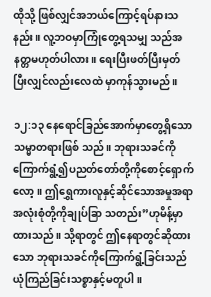ထိုသို့ ဖြစ်လျှင်အဘယ်ကြောင့်ရပ်နားသနည်း။ လူ့ဘဝမှာကြုံတွေ့ရသမျှ သည်အနတ္တမဟုတ်ပါလား။ ရေးပြီးဖတ်ပြီးမှတ်ပြီးလျှင်လည်းလေထဲ မှာကုန်သွားမည်။

၁၂:၁၃ နေရောင်ခြည်အောက်မှာတွေ့ရှိသောသမ္မာတရားဖြစ် သည်။ ဘုရားသခင်ကိုကြောက်ရွံ့၍ပညတ်တော်တို့ကိုစောင့်ရှောက် လော့။ ဤရွှေကားလူနှင့်ဆိုင်သောအမှုအရာအလုံးစုံတို့ကိုချုပ်ခြာ သတည်း”ဟုမိန့်မှာထားသည်။ သို့ရာတွင် ဤနေရာတွင်ဆိုထားသော ဘုရားသခင်ကိုကြောက်ရွံ့ခြင်းသည် ယုံကြည်ခြင်းသစ္စာနှင့်မတူပါ။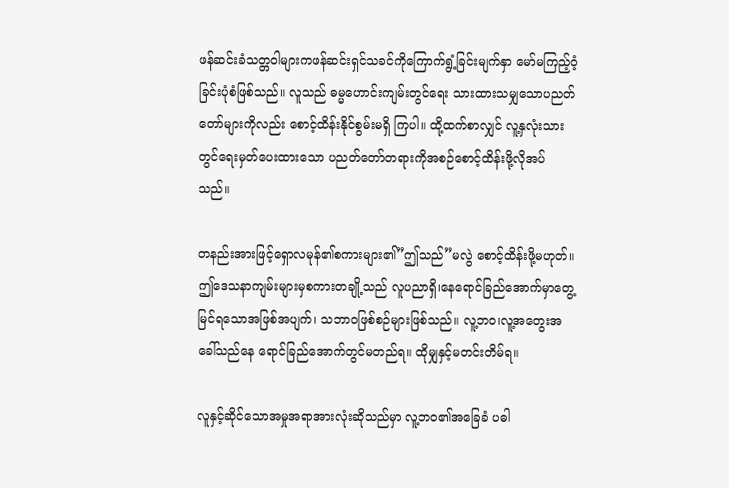ဖန်ဆင်းခံသတ္တဝါများကဖန်ဆင်းရှင်သခင်ကိုကြောက်ရွံ့ခြင်းမျက်နှာ မော်မကြည့်ဝံ့ခြင်းပုံစံဖြစ်သည်။ လူသည် ဓမ္မဟောင်းကျမ်းတွင်ရေး သားထားသမျှသောပညတ်တော်များကိုလည်း စောင့်ထိန်းနိုင်စွမ်းမရှိ ကြပါ။ ထို့ထက်စာလျှင် လူ့နှလုံးသားတွင်ရေးမှတ်ပေးထားသော ပညတ်တော်တရားကိုအစဉ်စောင့်ထိန်းဖို့လိုအပ်သည်။

တနည်းအားဖြင့်ရှောလမုန်၏စကားများ၏”ဤသည်”မလွဲ စောင့်ထိန်းဖို့မဟုတ်။ ဤဒေသနာကျမ်းများမှစကားတချို့သည် လူပညာရှိ၊နေရောင်ခြည်အောက်မှာတွေ့မြင်ရသောအဖြစ်အပျက်၊ သဘာဝဖြစ်စဉ်များဖြစ်သည်။ လူ့ဘဝ၊လူ့အတွေးအခေါ်သည်နေ ရောင်ခြည်အောက်တွင်မတည်ရ။ ထိုမျှနှင့်မတင်းတိမ်ရ။

လူနှင့်ဆိုင်သောအမှုအရာအားလုံးဆိုသည်မှာ လူ့ဘဝ၏အခြေခံ ပဓါ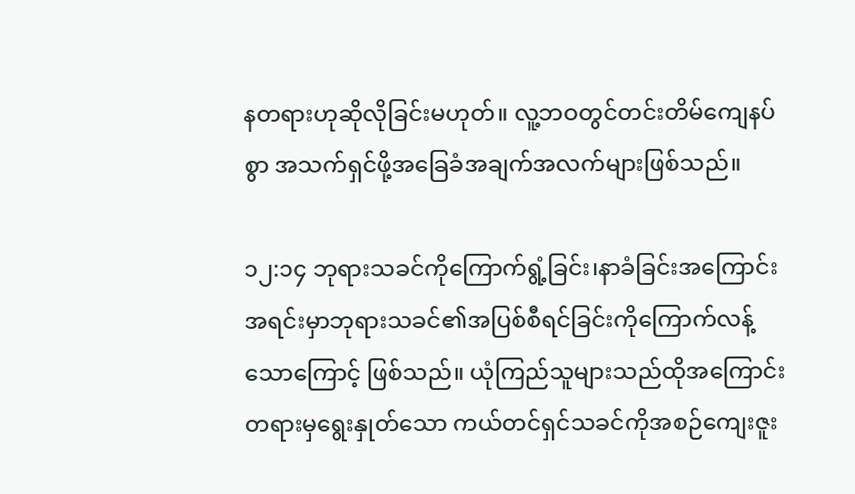နတရားဟုဆိုလိုခြင်းမဟုတ်။ လူ့ဘဝတွင်တင်းတိမ်ကျေနပ်စွာ အသက်ရှင်ဖို့အခြေခံအချက်အလက်များဖြစ်သည်။

၁၂:၁၄ ဘုရားသခင်ကိုကြောက်ရွံ့ခြင်း၊နာခံခြင်းအကြောင်းအရင်းမှာဘုရားသခင်၏အပြစ်စီရင်ခြင်းကိုကြောက်လန့်သောကြောင့် ဖြစ်သည်။ ယုံကြည်သူများသည်ထိုအကြောင်းတရားမှရွေးနှုတ်သော ကယ်တင်ရှင်သခင်ကိုအစဉ်ကျေးဇူး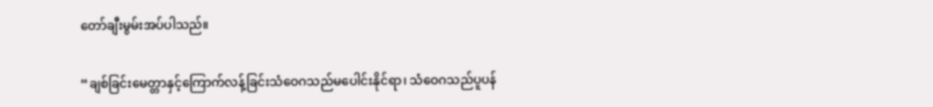တော်ချီးမွမ်းအပ်ပါသည်။

“ချစ်ခြင်းမေတ္တာနှင့်ကြောက်လန့်ခြင်းသံဝေဂသည်မပေါင်းနိုင်ရာ၊ သံဝေဂသည်ပူပန်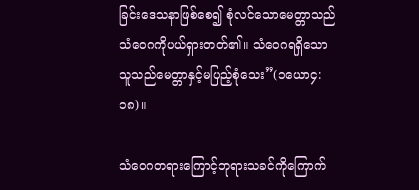ခြင်းဒေသနာဖြစ်စေ၍ စုံလင်သောမေတ္တာသည် သံဝေဂကိုပယ်ရှားတတ်၏။ သံဝေဂရရှိသောသူသည်မေတ္တာနှင့်မပြည့်စုံသေး”(၁ယော၄:၁၈)။

သံဝေဂတရားကြောင့်ဘုရားသခင်ကိုကြောက်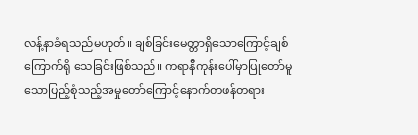လန့်နာခံရသည်မဟုတ်။ ချစ်ခြင်းမေတ္တာရှိသောကြောင့်ချစ်ကြောက်ရို သေခြင်းဖြစ်သည်။ ကရာနီကုန်းပေါ်မှာပြုတော်မူသောပြည့်စုံသည့်အမှုတော်ကြောင့်နောက်တဖန်တရား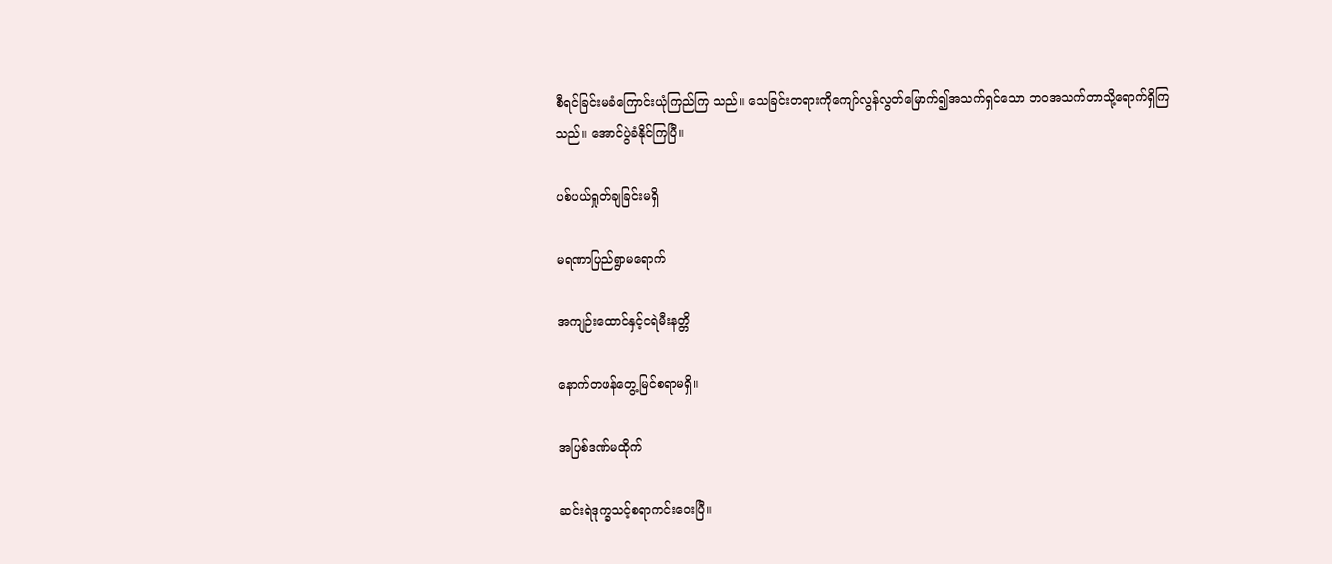စီရင်ခြင်းမခံကြောင်းယုံကြည်ကြ သည်။ သေခြင်းတရားကိုကျော်လွန်လွတ်မြောက်၍အသက်ရှင်သော ဘဝအသက်တာသို့ရောက်ရှိကြသည်။ အောင်ပွဲခံနိုင်ကြပြီ။

ပစ်ပယ်ရှုတ်ချခြင်းမရှိ

မရဏာပြည်ရွာမရောက်

အကျဉ်းထောင်နှင့်ငရဲမီးနတ္တိ

နောက်တဖန်တွေ့မြင်စရာမရှိ။

အပြစ်ဒဏ်မထိုက်

ဆင်းရဲဒုက္ခသင့်စရာကင်းဝေးပြီ။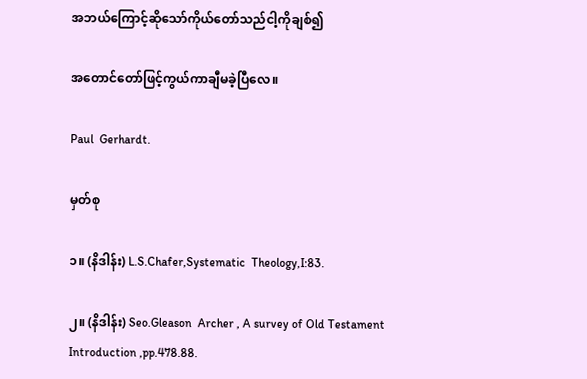အဘယ်ကြောင့်ဆိုသော်ကိုယ်တော်သည်ငါ့ကိုချစ်၍

အတောင်တော်ဖြင့်ကွယ်ကာချီမခဲ့ပြီလေ။

Paul  Gerhardt.

မှတ်စု

၁။ (နိဒါန်း) L.S.Chafer,Systematic  Theology,I:83.

၂။ (နိဒါန်း) Seo.Gleason  Archer , A survey of Old Testament Introduction ,pp.478.88.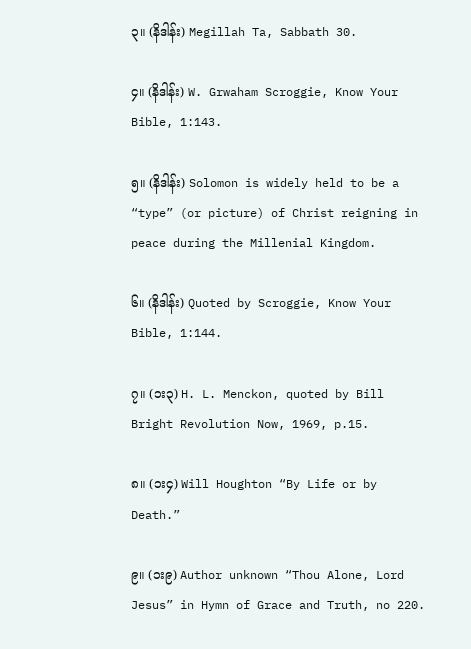၃။ (နိဒါန်း) Megillah Ta, Sabbath 30.

၄။ (နိဒါန်း) W. Grwaham Scroggie, Know Your Bible, 1:143.

၅။ (နိဒါန်း) Solomon is widely held to be a “type” (or picture) of Christ reigning in peace during the Millenial Kingdom.

၆။ (နိဒါန်း) Quoted by Scroggie, Know Your Bible, 1:144.

၇။ (၁း၃) H. L. Menckon, quoted by Bill Bright Revolution Now, 1969, p.15.

၈။ (၁း၄) Will Houghton “By Life or by Death.”

၉။ (၁း၉) Author unknown “Thou Alone, Lord Jesus” in Hymn of Grace and Truth, no 220.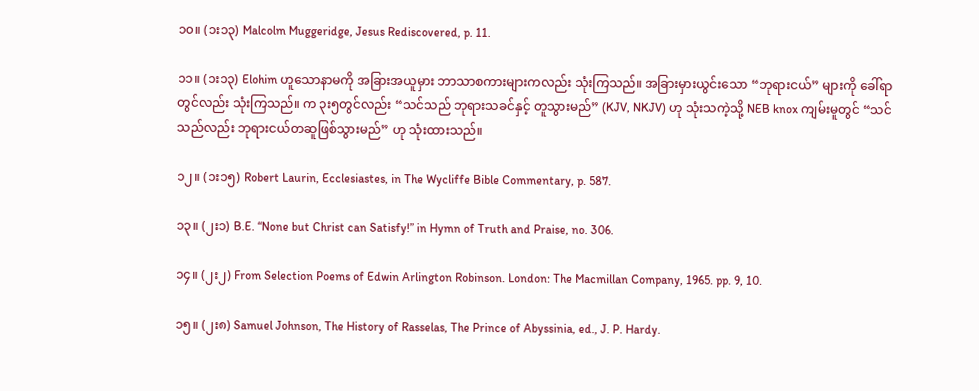၁၀။ (၁း၁၃) Malcolm Muggeridge, Jesus Rediscovered, p. 11.

၁၁။ (၁း၁၃) Elohim ဟူသောနာမကို အခြားအယူမှား ဘာသာစကားများကလည်း သုံးကြသည်။ အခြားမှားယွင်းသော “ဘုရားငယ်” များကို ခေါ်ရာတွင်လည်း သုံးကြသည်။ က ၃း၅တွင်လည်း “သင်သည် ဘုရားသခင်နှင့် တူသွားမည်” (KJV, NKJV) ဟု သုံးသကဲ့သို့ NEB knox ကျမ်းမူတွင် “သင်သည်လည်း ဘုရားငယ်တဆူဖြစ်သွားမည်” ဟု သုံးထားသည်။

၁၂။ (၁း၁၅) Robert Laurin, Ecclesiastes, in The Wycliffe Bible Commentary, p. 587.

၁၃။ (၂း၁) B.E. “None but Christ can Satisfy!” in Hymn of Truth and Praise, no. 306.

၁၄။ (၂း၂) From Selection Poems of Edwin Arlington Robinson. London: The Macmillan Company, 1965. pp. 9, 10.

၁၅။ (၂း၈) Samuel Johnson, The History of Rasselas, The Prince of Abyssinia, ed., J. P. Hardy.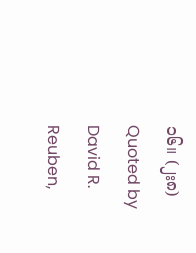၁၆။ (၂း၈) Quoted by David R. Reuben,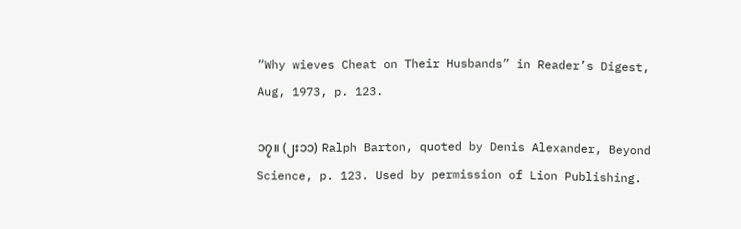“Why wieves Cheat on Their Husbands” in Reader’s Digest, Aug, 1973, p. 123.

၁၇။ (၂း၁၁) Ralph Barton, quoted by Denis Alexander, Beyond Science, p. 123. Used by permission of Lion Publishing.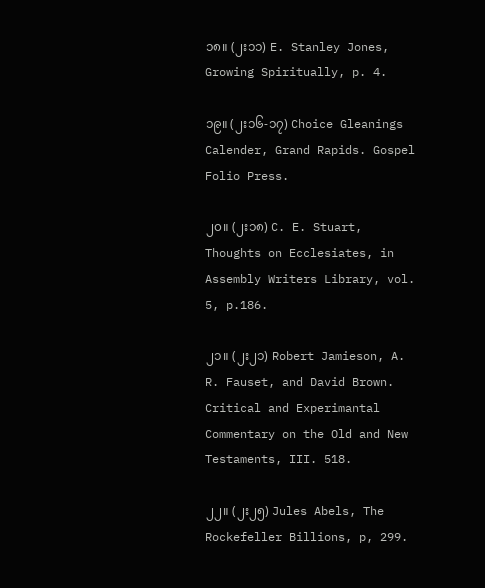၁၈။ (၂း၁၁) E. Stanley Jones, Growing Spiritually, p. 4.

၁၉။ (၂း၁၆-၁၇) Choice Gleanings Calender, Grand Rapids. Gospel Folio Press.

၂၀။ (၂း၁၈) C. E. Stuart, Thoughts on Ecclesiates, in Assembly Writers Library, vol. 5, p.186.

၂၁။ (၂း၂၁) Robert Jamieson, A. R. Fauset, and David Brown. Critical and Experimantal Commentary on the Old and New Testaments, III. 518.

၂၂။ (၂း၂၅) Jules Abels, The Rockefeller Billions, p, 299.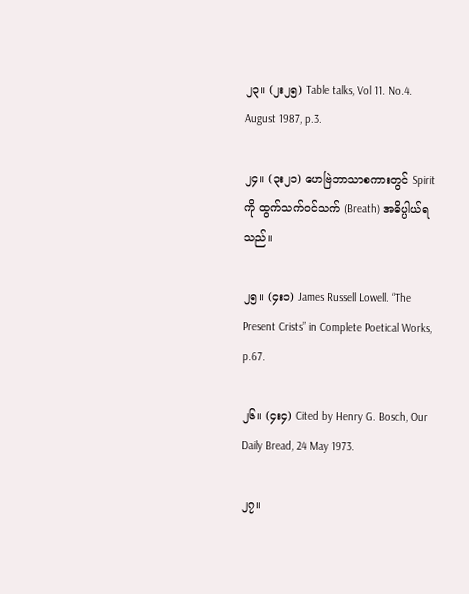၂၃။ (၂း၂၅) Table talks, Vol 11. No.4. August 1987, p.3.

၂၄။ (၃း၂၁) ဟေဗြဲဘာသာစကားတွင် Spirit ကို ထွက်သက်ဝင်သက် (Breath) အဓိပ္ပါယ်ရသည်။

၂၅။ (၄း၁) James Russell Lowell. “The Present Crists” in Complete Poetical Works, p.67.

၂၆။ (၄း၄) Cited by Henry G. Bosch, Our Daily Bread, 24 May 1973.

၂၇။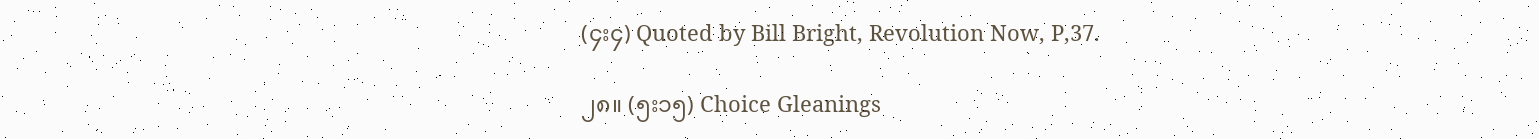(၄း၄) Quoted by Bill Bright, Revolution Now, P,37.

၂၈။ (၅း၁၅) Choice Gleanings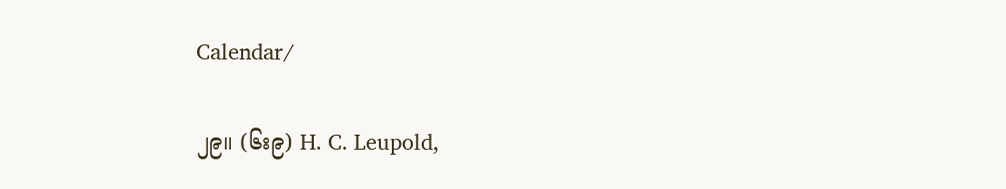Calendar/

၂၉။ (၆း၉) H. C. Leupold,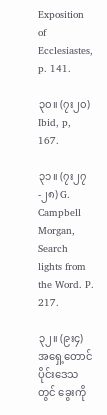Exposition of Ecclesiastes, p. 141.

၃၀။ (၇း၂၀) Ibid, p, 167.

၃၁။ (၇း၂၇-၂၈) G. Campbell Morgan, Search lights from the Word. P. 217.

၃၂။ (၉း၄) အ‌ရှေ့တောင်ပိုင်း‌ဒေသတွင် ခွေးကို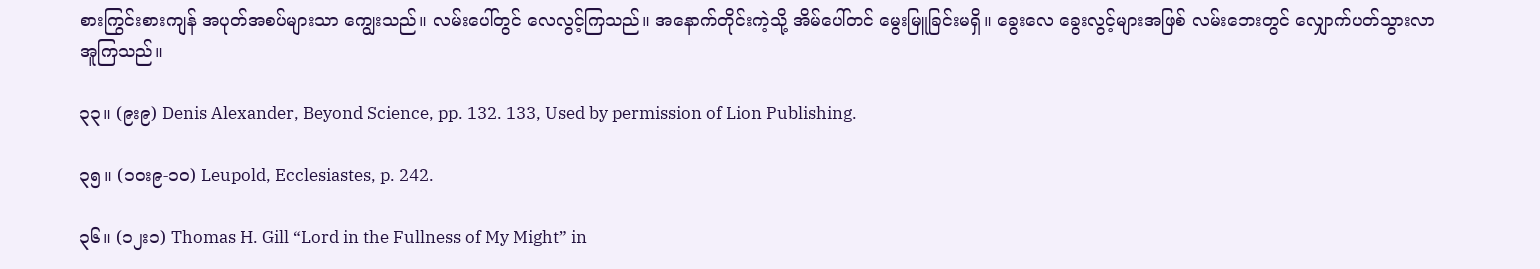စားကြွင်းစားကျန် အပုတ်အစပ်များသာ ကျွေးသည်။ လမ်းပေါ်တွင် လေလွင့်ကြသည်။ အ‌နောက်တိုင်းကဲ့သို့ အိမ်ပေါ်တင် မွေးမြူခြင်းမရှိ။ ခွေးလေ ခွေးလွင့်များအဖြစ် လမ်းဘေးတွင် လျှောက်ပတ်သွားလာအူကြသည်။

၃၃။ (၉း၉) Denis Alexander, Beyond Science, pp. 132. 133, Used by permission of Lion Publishing.

၃၅။ (၁၀း၉-၁၀) Leupold, Ecclesiastes, p. 242.

၃၆။ (၁၂း၁) Thomas H. Gill “Lord in the Fullness of My Might” in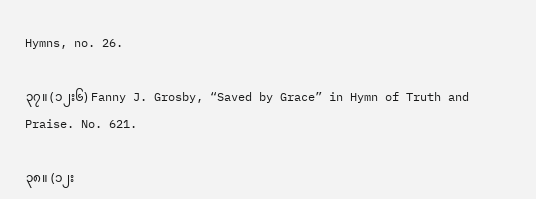Hymns, no. 26.

၃၇။ (၁၂း၆) Fanny J. Grosby, “Saved by Grace” in Hymn of Truth and Praise. No. 621.

၃၈။ (၁၂း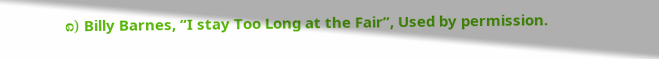၈) Billy Barnes, “I stay Too Long at the Fair”, Used by permission.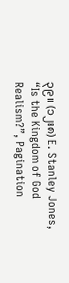၃၉။ (၁၂း၈) E. Stanley Jones, “Is the Kingdom of God Realism?”, Pagination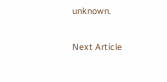unknown.

Next Article